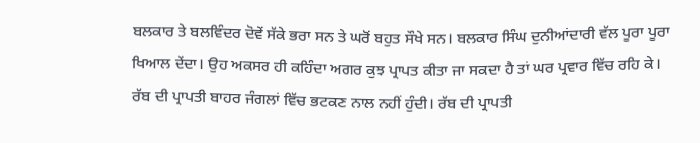ਬਲਕਾਰ ਤੇ ਬਲਵਿੰਦਰ ਦੋਵੇਂ ਸੱਕੇ ਭਰਾ ਸਨ ਤੇ ਘਰੋਂ ਬਹੁਤ ਸੌਖੇ ਸਨ। ਬਲਕਾਰ ਸਿੰਘ ਦੁਨੀਆਂਦਾਰੀ ਵੱਲ ਪੂਰਾ ਪੂਰਾ ਖਿਆਲ ਦੇਂਦਾ। ਉਹ ਅਕਸਰ ਹੀ ਕਹਿੰਦਾ ਅਗਰ ਕੁਝ ਪ੍ਰਾਪਤ ਕੀਤਾ ਜਾ ਸਕਦਾ ਹੈ ਤਾਂ ਘਰ ਪ੍ਰਵਾਰ ਵਿੱਚ ਰਹਿ ਕੇ। ਰੱਬ ਦੀ ਪ੍ਰਾਪਤੀ ਬਾਹਰ ਜੰਗਲਾਂ ਵਿੱਚ ਭਟਕਣ ਨਾਲ ਨਹੀਂ ਹੁੰਦੀ। ਰੱਬ ਦੀ ਪ੍ਰਾਪਤੀ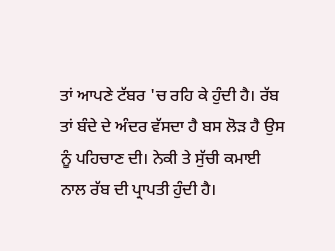ਤਾਂ ਆਪਣੇ ਟੱਬਰ 'ਚ ਰਹਿ ਕੇ ਹੁੰਦੀ ਹੈ। ਰੱਬ ਤਾਂ ਬੰਦੇ ਦੇ ਅੰਦਰ ਵੱਸਦਾ ਹੈ ਬਸ ਲੋੜ ਹੈ ਉਸ ਨੂੰ ਪਹਿਚਾਣ ਦੀ। ਨੇਕੀ ਤੇ ਸੁੱਚੀ ਕਮਾਈ ਨਾਲ ਰੱਬ ਦੀ ਪ੍ਰਾਪਤੀ ਹੁੰਦੀ ਹੈ।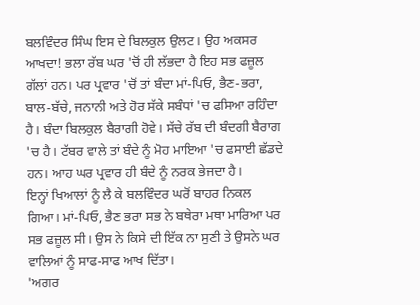ਬਲਵਿੰਦਰ ਸਿੰਘ ਇਸ ਦੇ ਬਿਲਕੁਲ ਉਲਟ। ਉਹ ਅਕਸਰ ਆਖਦਾ! ਭਲਾ ਰੱਬ ਘਰ 'ਚੋਂ ਹੀ ਲੱਭਦਾ ਹੈ ਇਹ ਸਭ ਫਜ਼ੂਲ ਗੱਲਾਂ ਹਨ। ਪਰ ਪ੍ਰਵਾਰ 'ਚੋਂ ਤਾਂ ਬੰਦਾ ਮਾਂ-ਪਿਓ, ਭੈਣ-ਭਰਾ, ਬਾਲ-ਬੱਚੇ, ਜਨਾਨੀ ਅਤੇ ਹੋਰ ਸੱਕੇ ਸਬੰਧਾਂ 'ਚ ਫਸਿਆ ਰਹਿੰਦਾ ਹੈ। ਬੰਦਾ ਬਿਲਕੁਲ ਬੈਰਾਗੀ ਹੋਵੇ। ਸੱਚੇ ਰੱਬ ਦੀ ਬੰਦਗੀ ਬੈਰਾਗ 'ਚ ਹੈ। ਟੱਬਰ ਵਾਲੇ ਤਾਂ ਬੰਦੇ ਨੂੰ ਮੋਹ ਮਾਇਆ 'ਚ ਫਸਾਈ ਛੱਡਦੇ ਹਨ। ਆਹ ਘਰ ਪ੍ਰਵਾਰ ਹੀ ਬੰਦੇ ਨੂੰ ਨਰਕ ਭੇਜਦਾ ਹੈ।
ਇਨ੍ਹਾਂ ਖਿਆਲਾਂ ਨੂੰ ਲੈ ਕੇ ਬਲਵਿੰਦਰ ਘਰੋਂ ਬਾਹਰ ਨਿਕਲ ਗਿਆ। ਮਾਂ-ਪਿਓ, ਭੈਣ ਭਰਾ ਸਭ ਨੇ ਬਥੇਰਾ ਮਥਾ ਮਾਰਿਆ ਪਰ ਸਭ ਫਜ਼ੂਲ ਸੀ। ਉਸ ਨੇ ਕਿਸੇ ਦੀ ਇੱਕ ਨਾ ਸੁਣੀ ਤੇ ਉਸਨੇ ਘਰ ਵਾਲਿਆਂ ਨੂੰ ਸਾਫ-ਸਾਫ ਆਖ ਦਿੱਤਾ।
'ਅਗਰ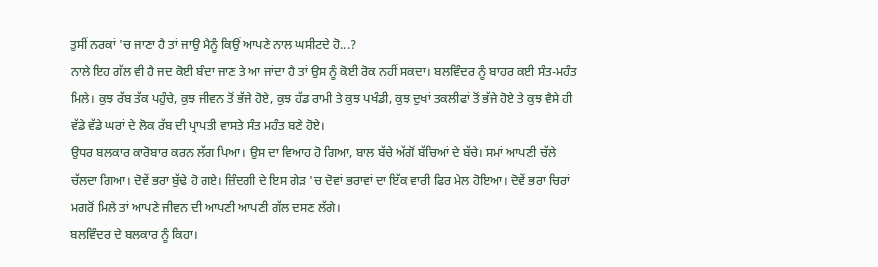ਤੁਸੀਂ ਨਰਕਾਂ 'ਚ ਜਾਣਾ ਹੈ ਤਾਂ ਜਾਉ ਮੈਨੂੰ ਕਿਉਂ ਆਪਣੇ ਨਾਲ ਘਸੀਟਦੇ ਹੋ...?
ਨਾਲੇ ਇਹ ਗੱਲ ਵੀ ਹੈ ਜਦ ਕੋਈ ਬੰਦਾ ਜਾਣ ਤੇ ਆ ਜਾਂਦਾ ਹੈ ਤਾਂ ਉਸ ਨੂੰ ਕੋਈ ਰੋਕ ਨਹੀਂ ਸਕਦਾ। ਬਲਵਿੰਦਰ ਨੂੰ ਬਾਹਰ ਕਈ ਸੰਤ-ਮਹੰਤ ਮਿਲੇ। ਕੁਝ ਰੱਬ ਤੱਕ ਪਹੁੰਚੇ, ਕੁਝ ਜੀਵਨ ਤੋਂ ਭੱਜੇ ਹੋਏ, ਕੁਝ ਹੱਡ ਰਾਮੀ ਤੇ ਕੁਝ ਪਖੰਡੀ, ਕੁਝ ਦੁਖਾਂ ਤਕਲੀਫਾਂ ਤੋਂ ਭੱਜੇ ਹੋਏ ਤੇ ਕੁਝ ਵੈਸੇ ਹੀ ਵੱਡੇ ਵੱਡੇ ਘਰਾਂ ਦੇ ਲੋਕ ਰੱਬ ਦੀ ਪ੍ਰਾਪਤੀ ਵਾਸਤੇ ਸੰਤ ਮਹੰਤ ਬਣੇ ਹੋਏ।
ਉਧਰ ਬਲਕਾਰ ਕਾਰੋਬਾਰ ਕਰਨ ਲੱਗ ਪਿਆ। ਉਸ ਦਾ ਵਿਆਹ ਹੋ ਗਿਆ, ਬਾਲ ਬੱਚੇ ਅੱਗੋਂ ਬੱਚਿਆਂ ਦੇ ਬੱਚੇ। ਸਮਾਂ ਆਪਣੀ ਚੱਲੇ ਚੱਲਦਾ ਗਿਆ। ਦੋਵੇਂ ਭਰਾ ਬੁੱਢੇ ਹੋ ਗਏ। ਜ਼ਿੰਦਗੀ ਦੇ ਇਸ ਗੇੜ 'ਚ ਦੋਵਾਂ ਭਰਾਵਾਂ ਦਾ ਇੱਕ ਵਾਰੀ ਫਿਰ ਮੇਲ ਹੋਇਆ। ਦੋਵੇਂ ਭਰਾ ਚਿਰਾਂ ਮਗਰੋਂ ਮਿਲੇ ਤਾਂ ਆਪਣੇ ਜੀਵਨ ਦੀ ਆਪਣੀ ਆਪਣੀ ਗੱਲ ਦਸਣ ਲੱਗੇ।
ਬਲਵਿੰਦਰ ਦੇ ਬਲਕਾਰ ਨੂੰ ਕਿਹਾ।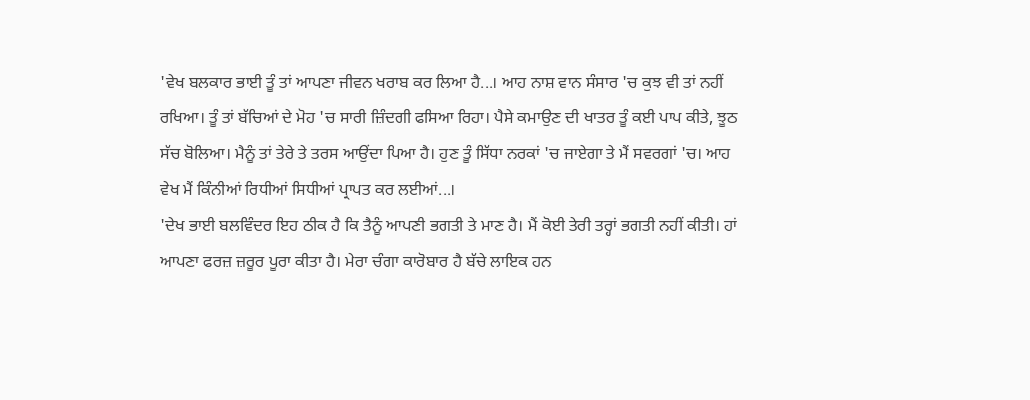'ਵੇਖ ਬਲਕਾਰ ਭਾਈ ਤੂੰ ਤਾਂ ਆਪਣਾ ਜੀਵਨ ਖਰਾਬ ਕਰ ਲਿਆ ਹੈ...। ਆਹ ਨਾਸ਼ ਵਾਨ ਸੰਸਾਰ 'ਚ ਕੁਝ ਵੀ ਤਾਂ ਨਹੀਂ ਰਖਿਆ। ਤੂੰ ਤਾਂ ਬੱਚਿਆਂ ਦੇ ਮੋਹ 'ਚ ਸਾਰੀ ਜ਼ਿੰਦਗੀ ਫਸਿਆ ਰਿਹਾ। ਪੈਸੇ ਕਮਾਉਣ ਦੀ ਖਾਤਰ ਤੂੰ ਕਈ ਪਾਪ ਕੀਤੇ, ਝੂਠ ਸੱਚ ਬੋਲਿਆ। ਮੈਨੂੰ ਤਾਂ ਤੇਰੇ ਤੇ ਤਰਸ ਆਉਂਦਾ ਪਿਆ ਹੈ। ਹੁਣ ਤੂੰ ਸਿੱਧਾ ਨਰਕਾਂ 'ਚ ਜਾਏਗਾ ਤੇ ਮੈਂ ਸਵਰਗਾਂ 'ਚ। ਆਹ ਵੇਖ ਮੈਂ ਕਿੰਨੀਆਂ ਰਿਧੀਆਂ ਸਿਧੀਆਂ ਪ੍ਰਾਪਤ ਕਰ ਲਈਆਂ...।
'ਦੇਖ ਭਾਈ ਬਲਵਿੰਦਰ ਇਹ ਠੀਕ ਹੈ ਕਿ ਤੈਨੂੰ ਆਪਣੀ ਭਗਤੀ ਤੇ ਮਾਣ ਹੈ। ਮੈਂ ਕੋਈ ਤੇਰੀ ਤਰ੍ਹਾਂ ਭਗਤੀ ਨਹੀਂ ਕੀਤੀ। ਹਾਂ ਆਪਣਾ ਫਰਜ਼ ਜ਼ਰੂਰ ਪੂਰਾ ਕੀਤਾ ਹੈ। ਮੇਰਾ ਚੰਗਾ ਕਾਰੋਬਾਰ ਹੈ ਬੱਚੇ ਲਾਇਕ ਹਨ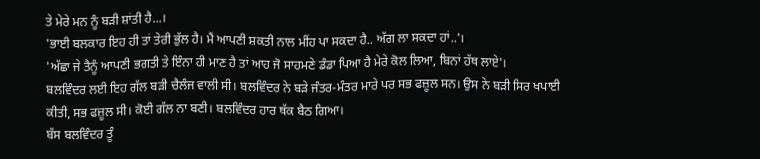ਤੇ ਮੇਰੇ ਮਨ ਨੂੰ ਬੜੀ ਸ਼ਾਂਤੀ ਹੈ...।
'ਭਾਈ ਬਲਕਾਰ ਇਹ ਹੀ ਤਾਂ ਤੇਰੀ ਭੁੱਲ ਹੈ। ਮੈਂ ਆਪਣੀ ਸ਼ਕਤੀ ਨਾਲ ਮੀਂਹ ਪਾ ਸਕਦਾ ਹੈ.. ਅੱਗ ਲਾ ਸਕਦਾ ਹਾਂ..'।
'ਅੱਛਾ ਜੇ ਤੈਨੂੰ ਆਪਣੀ ਭਗਤੀ ਤੇ ਇੰਨਾ ਹੀ ਮਾਣ ਹੈ ਤਾਂ ਆਹ ਜੋ ਸਾਹਮਣੇ ਡੰਡਾ ਪਿਆ ਹੈ ਮੇਰੇ ਕੋਲ ਲਿਆ, ਬਿਨਾਂ ਹੱਥ ਲਾਏ'।
ਬਲਵਿੰਦਰ ਲਈ ਇਹ ਗੱਲ ਬੜੀ ਚੈਲੰਜ ਵਾਲੀ ਸੀ। ਬਲਵਿੰਦਰ ਨੇ ਬੜੇ ਜੰਤਰ-ਮੰਤਰ ਮਾਰੇ ਪਰ ਸਭ ਫਜ਼ੂਲ ਸਨ। ਉਸ ਨੇ ਬੜੀ ਸਿਰ ਖਪਾਈ ਕੀਤੀ, ਸਭ ਫਜ਼ੂਲ ਸੀ। ਕੋਈ ਗੱਲ ਨਾ ਬਣੀ। ਬਲਵਿੰਦਰ ਹਾਰ ਥੱਕ ਬੈਠ ਗਿਆ।
ਬੱਸ ਬਲਵਿੰਦਰ ਤੂੰ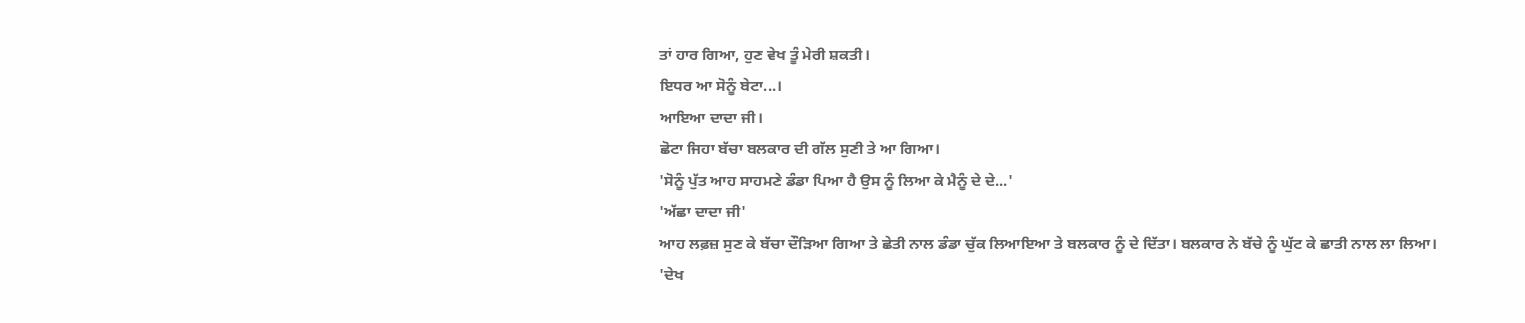ਤਾਂ ਹਾਰ ਗਿਆ, ਹੁਣ ਵੇਖ ਤੂੰ ਮੇਰੀ ਸ਼ਕਤੀ।
ਇਧਰ ਆ ਸੋਨੂੰ ਬੇਟਾ...।
ਆਇਆ ਦਾਦਾ ਜੀ।
ਛੋਟਾ ਜਿਹਾ ਬੱਚਾ ਬਲਕਾਰ ਦੀ ਗੱਲ ਸੁਣੀ ਤੇ ਆ ਗਿਆ।
'ਸੋਨੂੰ ਪੁੱਤ ਆਹ ਸਾਹਮਣੇ ਡੰਡਾ ਪਿਆ ਹੈ ਉਸ ਨੂੰ ਲਿਆ ਕੇ ਮੈਨੂੰ ਦੇ ਦੇ...'
'ਅੱਛਾ ਦਾਦਾ ਜੀ'
ਆਹ ਲਫ਼ਜ਼ ਸੁਣ ਕੇ ਬੱਚਾ ਦੌੜਿਆ ਗਿਆ ਤੇ ਛੇਤੀ ਨਾਲ ਡੰਡਾ ਚੁੱਕ ਲਿਆਇਆ ਤੇ ਬਲਕਾਰ ਨੂੰ ਦੇ ਦਿੱਤਾ। ਬਲਕਾਰ ਨੇ ਬੱਚੇ ਨੂੰ ਘੁੱਟ ਕੇ ਛਾਤੀ ਨਾਲ ਲਾ ਲਿਆ।
'ਦੇਖ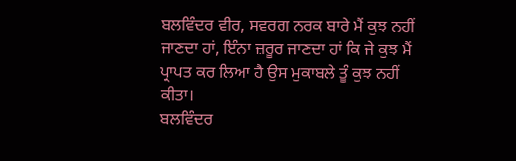ਬਲਵਿੰਦਰ ਵੀਰ, ਸਵਰਗ ਨਰਕ ਬਾਰੇ ਮੈਂ ਕੁਝ ਨਹੀਂ ਜਾਣਦਾ ਹਾਂ, ਇੰਨਾ ਜ਼ਰੂਰ ਜਾਣਦਾ ਹਾਂ ਕਿ ਜੇ ਕੁਝ ਮੈਂ ਪ੍ਰਾਪਤ ਕਰ ਲਿਆ ਹੈ ਉਸ ਮੁਕਾਬਲੇ ਤੂੰ ਕੁਝ ਨਹੀਂ ਕੀਤਾ।
ਬਲਵਿੰਦਰ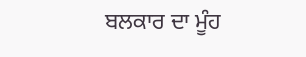ਬਲਕਾਰ ਦਾ ਮੂੰਹ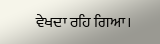ਵੇਖਦਾ ਰਹਿ ਗਿਆ।